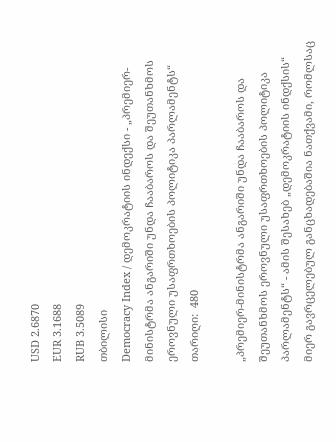USD 2.6870
EUR 3.1688
RUB 3.5089
თბილისი
Democracy Index / დემოკრატიის ინდექსი - „პრემიერ-მინისტრმა ანგარიში უნდა ჩააბაროს და შეუთანხმოს ეროვნული უსაფრთხოების პოლიტიკა პარლამენტს“
თარიღი:  480

„პრემიერ-მინისტრმა ანგარიში უნდა ჩააბაროს და შეუთანხმოს ეროვნული უსაფრთხოების პოლიტიკა პარლამენტს“ - ამის შესახებ „დემოკრატიის ინდქსის“ მიერ გავრცელებულ განცხადებაშია ნათქვამი, რომლსაც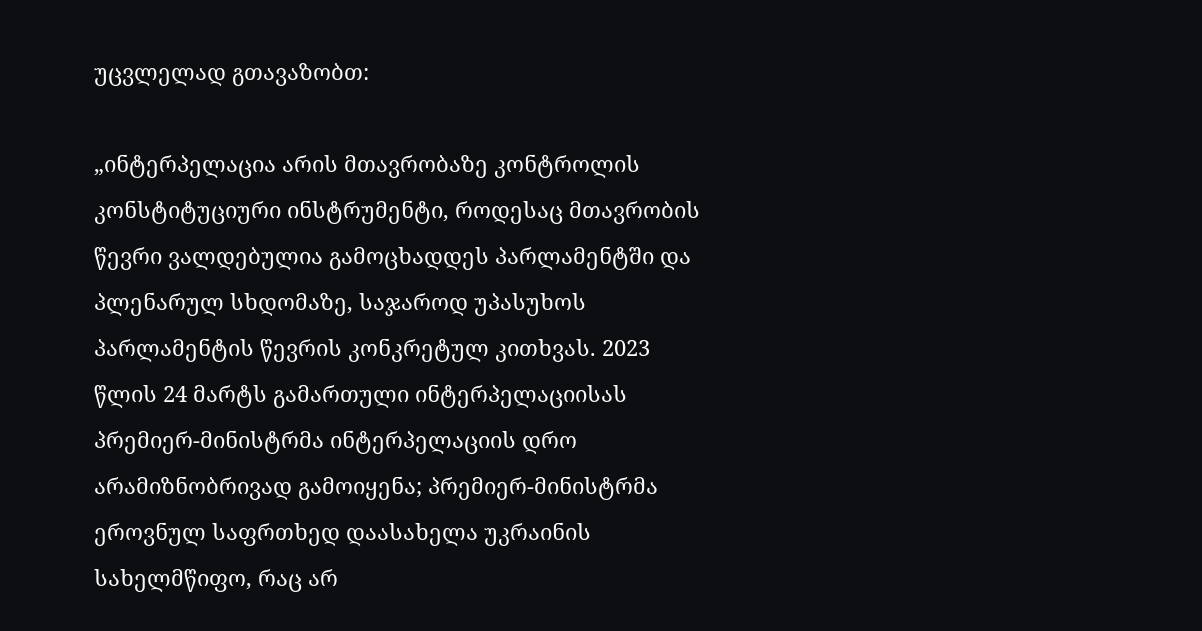უცვლელად გთავაზობთ:

„ინტერპელაცია არის მთავრობაზე კონტროლის კონსტიტუციური ინსტრუმენტი, როდესაც მთავრობის წევრი ვალდებულია გამოცხადდეს პარლამენტში და პლენარულ სხდომაზე, საჯაროდ უპასუხოს პარლამენტის წევრის კონკრეტულ კითხვას. 2023 წლის 24 მარტს გამართული ინტერპელაციისას პრემიერ-მინისტრმა ინტერპელაციის დრო არამიზნობრივად გამოიყენა; პრემიერ-მინისტრმა ეროვნულ საფრთხედ დაასახელა უკრაინის სახელმწიფო, რაც არ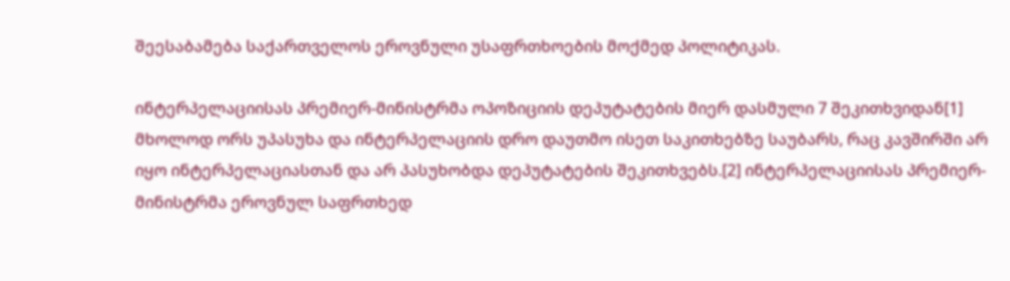შეესაბამება საქართველოს ეროვნული უსაფრთხოების მოქმედ პოლიტიკას.

ინტერპელაციისას პრემიერ-მინისტრმა ოპოზიციის დეპუტატების მიერ დასმული 7 შეკითხვიდან[1] მხოლოდ ორს უპასუხა და ინტერპელაციის დრო დაუთმო ისეთ საკითხებზე საუბარს, რაც კავშირში არ იყო ინტერპელაციასთან და არ პასუხობდა დეპუტატების შეკითხვებს.[2] ინტერპელაციისას პრემიერ-მინისტრმა ეროვნულ საფრთხედ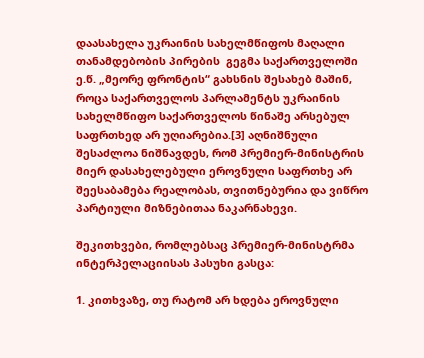დაასახელა უკრაინის სახელმწიფოს მაღალი თანამდებობის პირების  გეგმა საქართველოში ე.წ. „მეორე ფრონტის“ გახსნის შესახებ მაშინ, როცა საქართველოს პარლამენტს უკრაინის სახელმწიფო საქართველოს წინაშე არსებულ საფრთხედ არ უღიარებია.[3] აღნიშნული შესაძლოა ნიშნავდეს, რომ პრემიერ-მინისტრის მიერ დასახელებული ეროვნული საფრთხე არ შეესაბამება რეალობას, თვითნებურია და ვიწრო პარტიული მიზნებითაა ნაკარნახევი.

შეკითხვები, რომლებსაც პრემიერ-მინისტრმა ინტერპელაციისას პასუხი გასცა:

1. კითხვაზე, თუ რატომ არ ხდება ეროვნული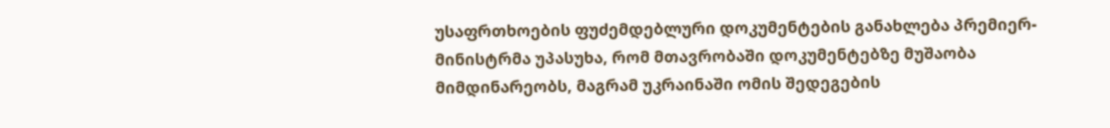უსაფრთხოების ფუძემდებლური დოკუმენტების განახლება პრემიერ-მინისტრმა უპასუხა, რომ მთავრობაში დოკუმენტებზე მუშაობა მიმდინარეობს, მაგრამ უკრაინაში ომის შედეგების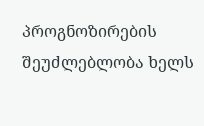პროგნოზირების შეუძლებლობა ხელს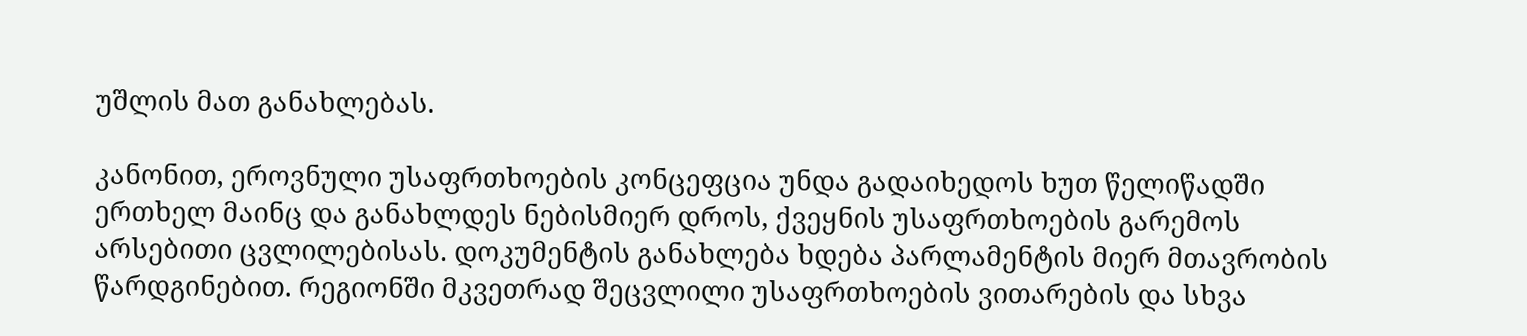უშლის მათ განახლებას.

კანონით, ეროვნული უსაფრთხოების კონცეფცია უნდა გადაიხედოს ხუთ წელიწადში ერთხელ მაინც და განახლდეს ნებისმიერ დროს, ქვეყნის უსაფრთხოების გარემოს არსებითი ცვლილებისას. დოკუმენტის განახლება ხდება პარლამენტის მიერ მთავრობის წარდგინებით. რეგიონში მკვეთრად შეცვლილი უსაფრთხოების ვითარების და სხვა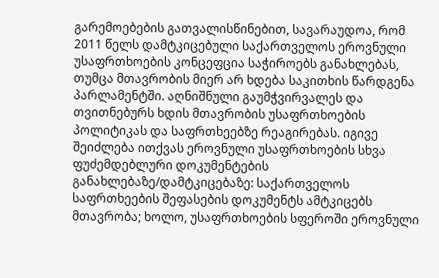გარემოებების გათვალისწინებით, სავარაუდოა, რომ 2011 წელს დამტკიცებული საქართველოს ეროვნული უსაფრთხოების კონცეფცია საჭიროებს განახლებას, თუმცა მთავრობის მიერ არ ხდება საკითხის წარდგენა პარლამენტში. აღნიშნული გაუმჭვირვალეს და თვითნებურს ხდის მთავრობის უსაფრთხოების პოლიტიკას და საფრთხეებზე რეაგირებას. იგივე შეიძლება ითქვას ეროვნული უსაფრთხოების სხვა ფუძემდებლური დოკუმენტების განახლებაზე/დამტკიცებაზე: საქართველოს საფრთხეების შეფასების დოკუმენტს ამტკიცებს მთავრობა; ხოლო, უსაფრთხოების სფეროში ეროვნული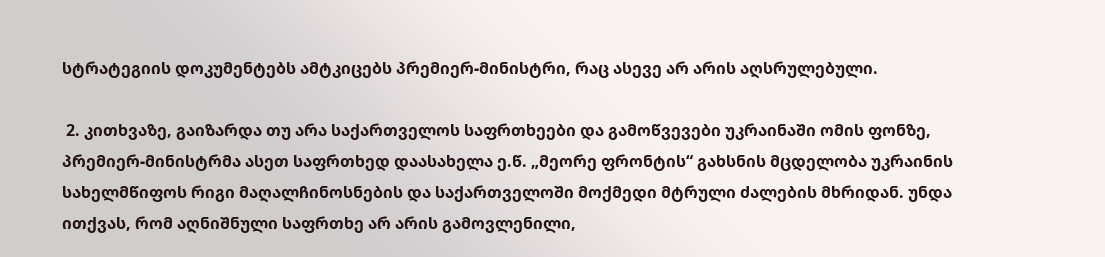სტრატეგიის დოკუმენტებს ამტკიცებს პრემიერ-მინისტრი, რაც ასევე არ არის აღსრულებული.

 2. კითხვაზე, გაიზარდა თუ არა საქართველოს საფრთხეები და გამოწვევები უკრაინაში ომის ფონზე, პრემიერ-მინისტრმა ასეთ საფრთხედ დაასახელა ე.წ. „მეორე ფრონტის“ გახსნის მცდელობა უკრაინის სახელმწიფოს რიგი მაღალჩინოსნების და საქართველოში მოქმედი მტრული ძალების მხრიდან. უნდა ითქვას, რომ აღნიშნული საფრთხე არ არის გამოვლენილი,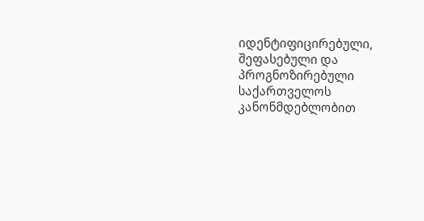იდენტიფიცირებული, შეფასებული და პროგნოზირებული საქართველოს კანონმდებლობით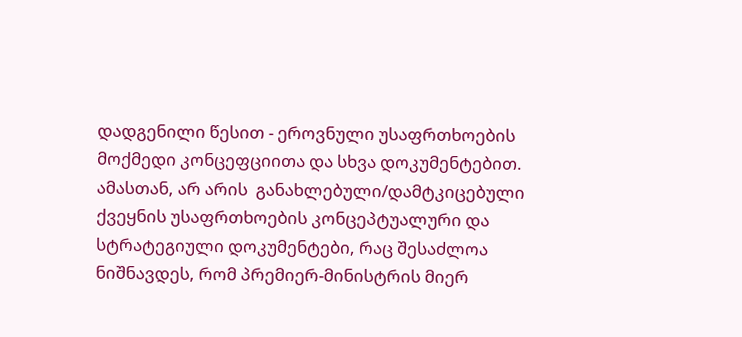დადგენილი წესით - ეროვნული უსაფრთხოების მოქმედი კონცეფციითა და სხვა დოკუმენტებით. ამასთან, არ არის  განახლებული/დამტკიცებული ქვეყნის უსაფრთხოების კონცეპტუალური და სტრატეგიული დოკუმენტები, რაც შესაძლოა ნიშნავდეს, რომ პრემიერ-მინისტრის მიერ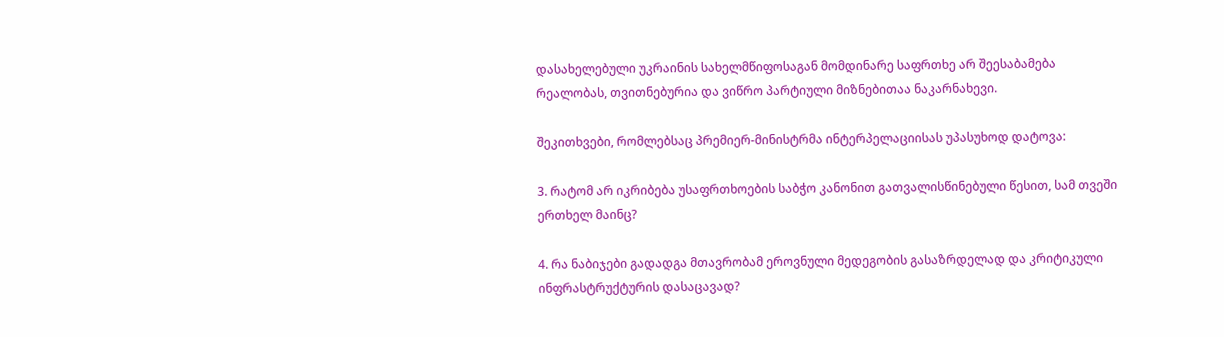დასახელებული უკრაინის სახელმწიფოსაგან მომდინარე საფრთხე არ შეესაბამება რეალობას, თვითნებურია და ვიწრო პარტიული მიზნებითაა ნაკარნახევი.

შეკითხვები, რომლებსაც პრემიერ-მინისტრმა ინტერპელაციისას უპასუხოდ დატოვა:

3. რატომ არ იკრიბება უსაფრთხოების საბჭო კანონით გათვალისწინებული წესით, სამ თვეში ერთხელ მაინც?

4. რა ნაბიჯები გადადგა მთავრობამ ეროვნული მედეგობის გასაზრდელად და კრიტიკული ინფრასტრუქტურის დასაცავად?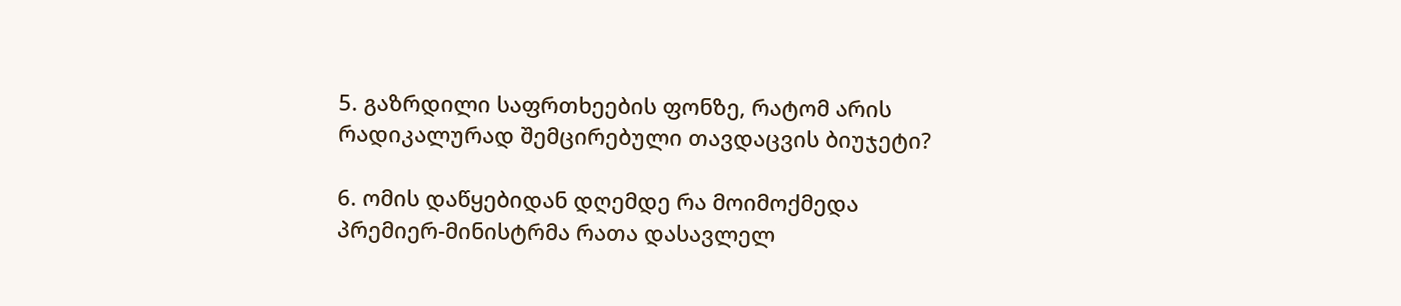5. გაზრდილი საფრთხეების ფონზე, რატომ არის რადიკალურად შემცირებული თავდაცვის ბიუჯეტი?

6. ომის დაწყებიდან დღემდე რა მოიმოქმედა პრემიერ-მინისტრმა რათა დასავლელ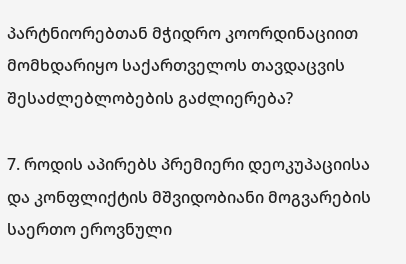პარტნიორებთან მჭიდრო კოორდინაციით მომხდარიყო საქართველოს თავდაცვის შესაძლებლობების გაძლიერება?

7. როდის აპირებს პრემიერი დეოკუპაციისა და კონფლიქტის მშვიდობიანი მოგვარების საერთო ეროვნული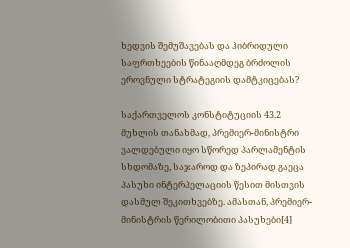ხედვის შემუშავებას და ჰიბრიდული საფრთხეების წინააღმდეგ ბრძოლის ეროვნული სტრატეგიის დამტკიცებას?

საქართველოს კონსტიტუციის 43.2 მუხლის თანახმად, პრემიერ-მინისტრი ვალდებული იყო სწორედ პარლამენტის სხდომაზე, საჯაროდ და ზეპირად გაეცა პასუხი ინტერპელაციის წესით მისთვის დასმულ შეკითხვებზე. ამასთან, პრემიერ-მინისტრის წერილობითი პასუხები[4]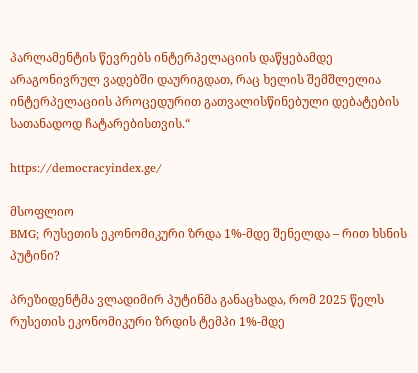პარლამენტის წევრებს ინტერპელაციის დაწყებამდე არაგონივრულ ვადებში დაურიგდათ, რაც ხელის შემშლელია ინტერპელაციის პროცედურით გათვალისწინებული დებატების სათანადოდ ჩატარებისთვის.“

https://democracyindex.ge/

მსოფლიო
BMG; რუსეთის ეკონომიკური ზრდა 1%-მდე შენელდა – რით ხსნის პუტინი?

პრეზიდენტმა ვლადიმირ პუტინმა განაცხადა, რომ 2025 წელს რუსეთის ეკონომიკური ზრდის ტემპი 1%-მდე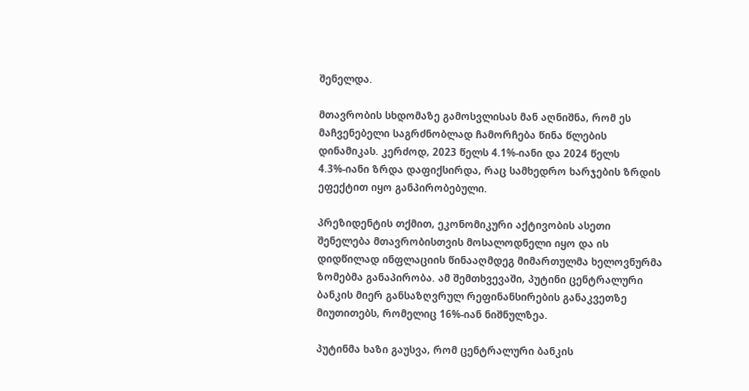შენელდა.

მთავრობის სხდომაზე გამოსვლისას მან აღნიშნა, რომ ეს მაჩვენებელი საგრძნობლად ჩამორჩება წინა წლების დინამიკას. კერძოდ, 2023 წელს 4.1%-იანი და 2024 წელს 4.3%-იანი ზრდა დაფიქსირდა, რაც სამხედრო ხარჯების ზრდის ეფექტით იყო განპირობებული.

პრეზიდენტის თქმით, ეკონომიკური აქტივობის ასეთი შენელება მთავრობისთვის მოსალოდნელი იყო და ის დიდწილად ინფლაციის წინააღმდეგ მიმართულმა ხელოვნურმა ზომებმა განაპირობა. ამ შემთხვევაში, პუტინი ცენტრალური ბანკის მიერ განსაზღვრულ რეფინანსირების განაკვეთზე მიუთითებს, რომელიც 16%-იან ნიშნულზეა.

პუტინმა ხაზი გაუსვა, რომ ცენტრალური ბანკის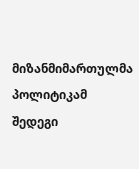მიზანმიმართულმა პოლიტიკამ შედეგი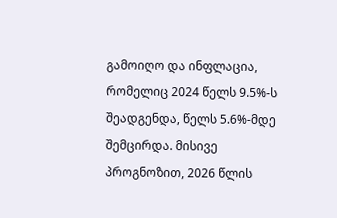გამოიღო და ინფლაცია, რომელიც 2024 წელს 9.5%-ს შეადგენდა, წელს 5.6%-მდე შემცირდა. მისივე პროგნოზით, 2026 წლის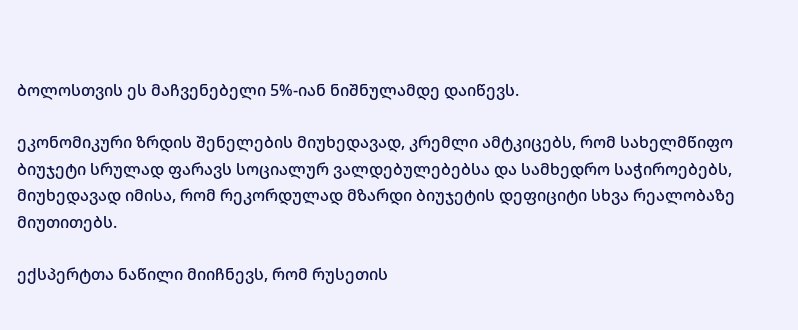ბოლოსთვის ეს მაჩვენებელი 5%-იან ნიშნულამდე დაიწევს.

ეკონომიკური ზრდის შენელების მიუხედავად, კრემლი ამტკიცებს, რომ სახელმწიფო ბიუჯეტი სრულად ფარავს სოციალურ ვალდებულებებსა და სამხედრო საჭიროებებს, მიუხედავად იმისა, რომ რეკორდულად მზარდი ბიუჯეტის დეფიციტი სხვა რეალობაზე მიუთითებს.

ექსპერტთა ნაწილი მიიჩნევს, რომ რუსეთის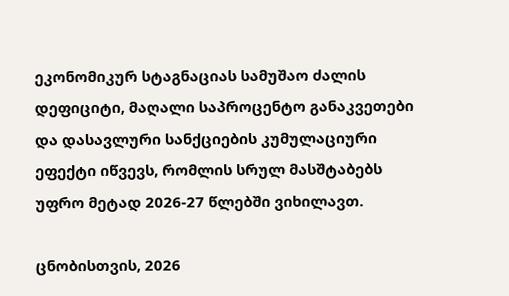ეკონომიკურ სტაგნაციას სამუშაო ძალის დეფიციტი, მაღალი საპროცენტო განაკვეთები და დასავლური სანქციების კუმულაციური ეფექტი იწვევს, რომლის სრულ მასშტაბებს უფრო მეტად 2026-27 წლებში ვიხილავთ.

ცნობისთვის, 2026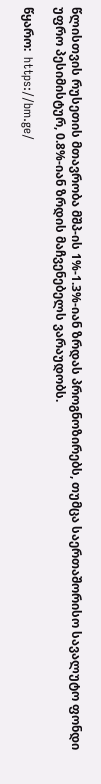წლისთვის რუსეთის მთავრობა მშპ-ის 1%-1.3%-იან ზრდას პროგნოზირებს, თუმცა საერთაშორისო სავალუტო ფონდი უფრო პესიმისტურ, 0.8%-იან ზრდის მაჩვენებელს ვარაუდობს.

წყარო:  https://bm.ge/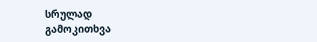სრულად
გამოკითხვა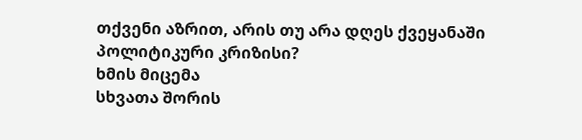თქვენი აზრით, არის თუ არა დღეს ქვეყანაში პოლიტიკური კრიზისი?
ხმის მიცემა
სხვათა შორის